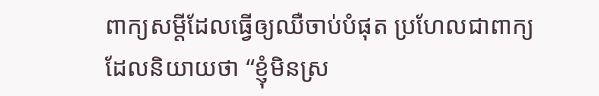ពាក្យសម្តីដែលធ្វើឲ្យឈឺចាប់បំផុត ប្រហែលជាពាក្យ ដែលនិយាយថា “ខ្ញុំមិនស្រ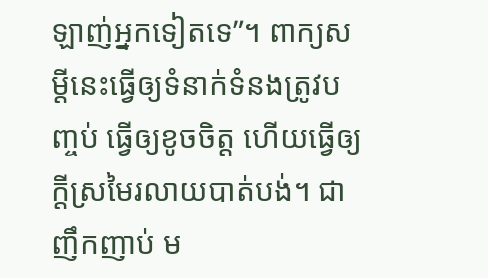ឡាញ់អ្នកទៀតទេ”។ ពាក្យសម្តីនេះធ្វើឲ្យទំនាក់ទំនងត្រូវបញ្ចប់ ធ្វើឲ្យខូចចិត្ត ហើយធ្វើឲ្យក្តីស្រមៃរលាយបាត់បង់។ ជាញឹកញាប់ ម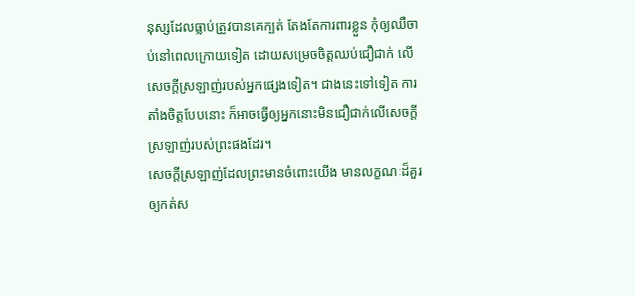នុស្សដែលធ្លាប់ត្រូវបានគេក្បត់ តែងតែការពារខ្លួន កុំឲ្យឈឺចាប់នៅពេលក្រោយទៀត ដោយសម្រេចចិត្តឈប់ជឿជាក់ លើសេចក្តីស្រឡាញ់របស់អ្នកផ្សេងទៀត។ ជាងនេះទៅទៀត ការតាំងចិត្តបែបនោះ ក៏អាចធ្វើឲ្យអ្នកនោះមិនជឿជាក់លើសេចក្តីស្រឡាញ់របស់ព្រះផងដែរ។
សេចក្តីស្រឡាញ់ដែលព្រះមានចំពោះយើង មានលក្ខណៈដ៏គួរឲ្យកត់ស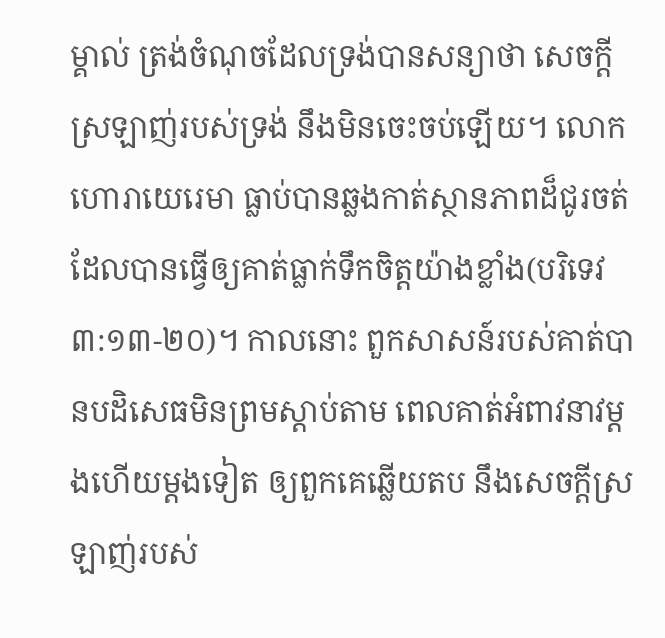ម្គាល់ ត្រង់ចំណុចដែលទ្រង់បានសន្យាថា សេចក្តីស្រឡាញ់របស់ទ្រង់ នឹងមិនចេះចប់ឡើយ។ លោកហោរាយេរេមា ធ្លាប់បានឆ្លងកាត់ស្ថានភាពដ៏ជូរចត់ដែលបានធ្វើឲ្យគាត់ធ្លាក់ទឹកចិត្តយ៉ាងខ្លាំង(បរិទេវ ៣:១៣-២០)។ កាលនោះ ពួកសាសន៍របស់គាត់បានបដិសេធមិនព្រមស្តាប់តាម ពេលគាត់អំពាវនាវម្តងហើយម្តងទៀត ឲ្យពួកគេឆ្លើយតប នឹងសេចក្តីស្រឡាញ់របស់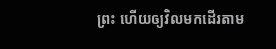ព្រះ ហើយឲ្យវិលមកដើរតាម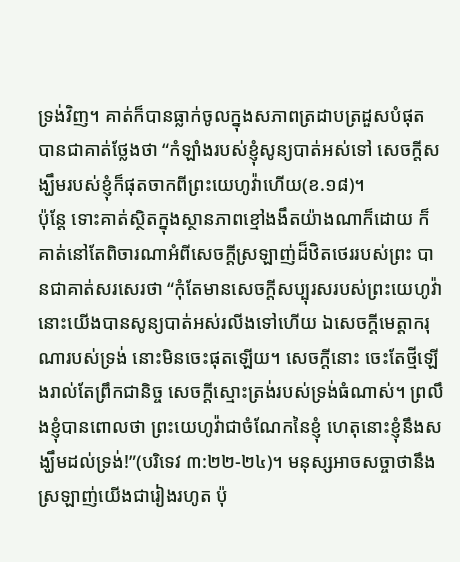ទ្រង់វិញ។ គាត់ក៏បានធ្លាក់ចូលក្នុងសភាពត្រដាបត្រដួសបំផុត បានជាគាត់ថ្លែងថា “កំឡាំងរបស់ខ្ញុំសូន្យបាត់អស់ទៅ សេចក្តីសង្ឃឹមរបស់ខ្ញុំក៏ផុតចាកពីព្រះយេហូវ៉ាហើយ(ខ.១៨)។
ប៉ុន្តែ ទោះគាត់ស្ថិតក្នុងស្ថានភាពខ្មៅងងឹតយ៉ាងណាក៏ដោយ ក៏គាត់នៅតែពិចារណាអំពីសេចក្តីស្រឡាញ់ដ៏ឋិតថេររបស់ព្រះ បានជាគាត់សរសេរថា “កុំតែមានសេចក្តីសប្បុរសរបស់ព្រះយេហូវ៉ា នោះយើងបានសូន្យបាត់អស់រលីងទៅហើយ ឯសេចក្តីមេត្តាករុណារបស់ទ្រង់ នោះមិនចេះផុតឡើយ។ សេចក្តីនោះ ចេះតែថ្មីឡើងរាល់តែព្រឹកជានិច្ច សេចក្តីស្មោះត្រង់របស់ទ្រង់ធំណាស់។ ព្រលឹងខ្ញុំបានពោលថា ព្រះយេហូវ៉ាជាចំណែកនៃខ្ញុំ ហេតុនោះខ្ញុំនឹងសង្ឃឹមដល់ទ្រង់!”(បរិទេវ ៣:២២-២៤)។ មនុស្សអាចសច្ចាថានឹងស្រឡាញ់យើងជារៀងរហូត ប៉ុ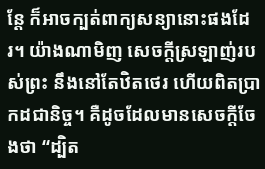ន្តែ ក៏អាចក្បត់ពាក្យសន្យានោះផងដែរ។ យ៉ាងណាមិញ សេចក្តីស្រឡាញ់របស់ព្រះ នឹងនៅតែឋិតថេរ ហើយពិតប្រាកដជានិច្ច។ គឺដូចដែលមានសេចក្តីចែងថា “ដ្បិត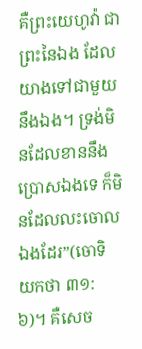គឺព្រះយេហូវ៉ា ជាព្រះនៃឯង ដែលយាងទៅជាមួយនឹងឯង។ ទ្រង់មិនដែលខាននឹងប្រោសឯងទេ ក៏មិនដែលលះចោលឯងដែរ”(ចោទិយកថា ៣១:៦)។ គឺសេច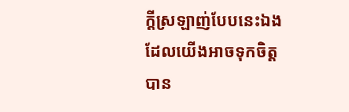ក្តីស្រឡាញ់បែបនេះឯង ដែលយើងអាចទុកចិត្តបាន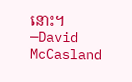នោះ។ —David McCasland